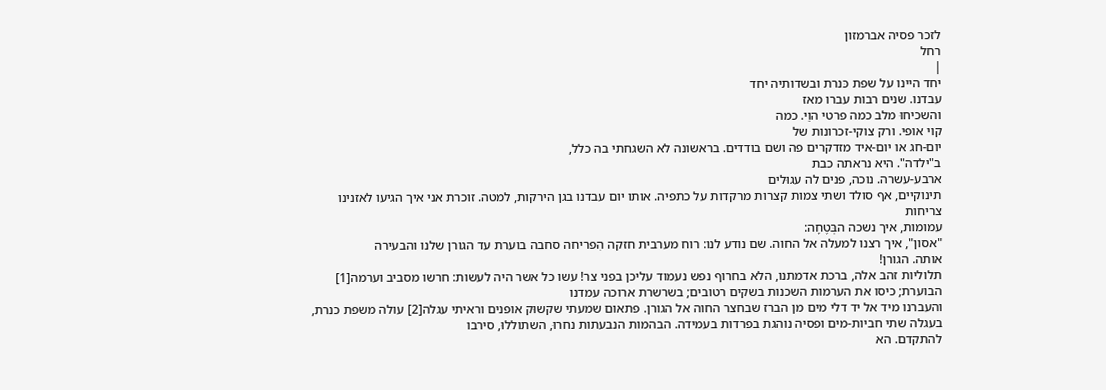לזכר פסיה אברמזון
רחל
|
יחד היינו על שפת כּנרת ובשדותיה יחד
עבדנו. שנים רבות עברו מאז
והשכיחוּ מלב כמה פרטי הוַי. כמה
קוי אופי. ורק צוקי-זכרונות של
יום-חג או יום-איד מזדקרים פה ושם בודדים. בראשונה לא השגחתי בה כלל,
ב"ילדה". היא נראתה כבת
ארבע-עשרה. נוכה, פנים לה עגוּלים
תינוקיים, אף סולד ושתי צמות קצרות מרקדות על כתפיה. אותו יום עבדנו בגן הירקות, למטה. זוכרת אני איך הגיעו לאזנינו צריחות
עמומות, איך נשכה הבְּטֶחָה:
"אסון", איך רצנו למעלה אל החוה. שם נודע לנו: רוח מערבית חזקה הִפריחה סחבה בוערת עד הגורן שלנו והבעירה
אותה. הגורן!
תלוליות זהב אלה, ברכת אדמתנו, הלא בחרוף נפש נעמוד עליכן בפני צר! עשו כל אשר היה לעשות: חרשו מסביב וערמה[1] הבוערת; כיסו את הערמות השכנות בשקים רטובים; בשרשרת ארוכה עמדנו
והעברנו מיד אל יד דלי מים מן הברז שבחצר החוה אל הגורן. פתאום שמעתי שקשוּק אופנים וראיתי עגלה[2] עולה משפת כנרת, בעגלה שתי חביות-מים ופסיה נוהגת בפרדות בעמידה. הבהמות הנבעתות נחרוּ, השתוללוּ, סירבו
להתקדם. הא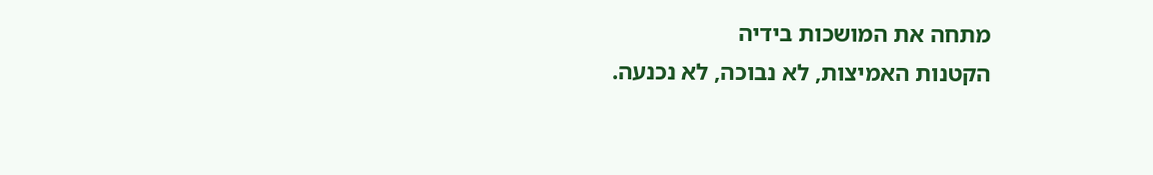מתחה את המושכות בידיה
הקטנות האמיצות, לא נבוכה, לא נכנעה.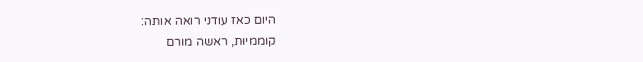היום כאז עודני רואה אותה:
קוממיוּת, ראשה מורם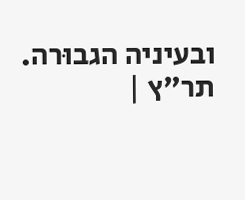ובעיניה הגבוּרה. תר"ץ |